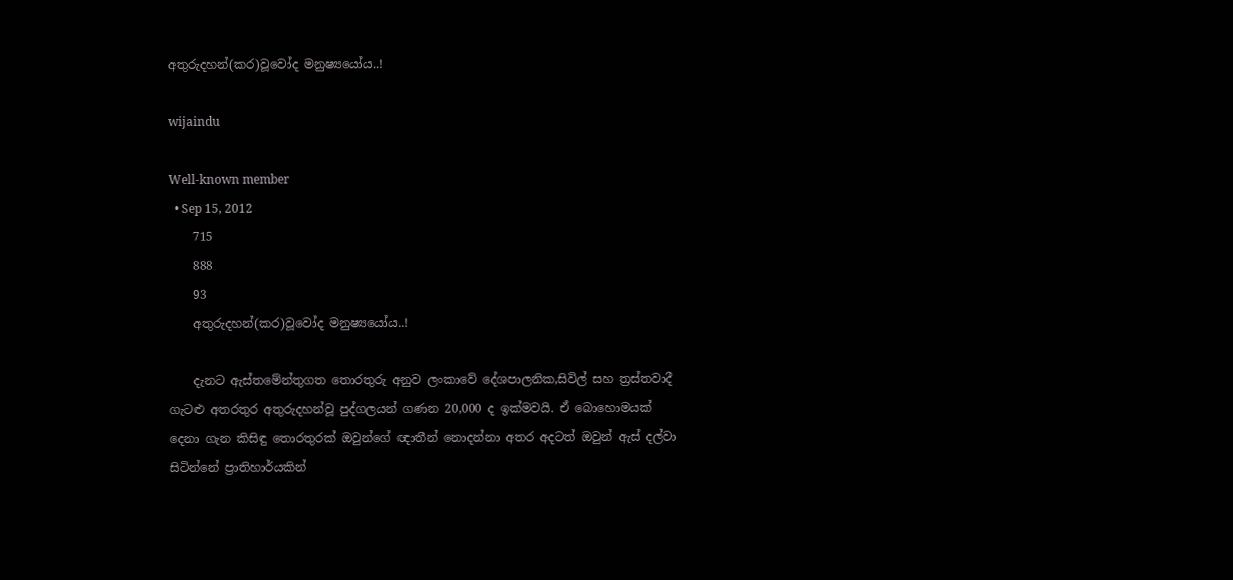අතුරුදහන්(කර)වූවෝද මනුෂ්‍යයෝය..!

wijaindu

Well-known member
  • Sep 15, 2012
    715
    888
    93
    අතුරුදහන්(කර)වූවෝද මනුෂ්‍යයෝය..!

    දැනට ඇස්තමේන්තුගත තොරතුරු අනුව ලංකාවේ දේශපාලනික,සිවිල් සහ ත්‍රස්තවාදී ගැටළු අතරතුර අතුරුදහන්වූ පුද්ගලයන් ගණන 20,000 ද ඉක්මවයි. ඒ බොහොමයක් දෙනා ගැන කිසිඳු තොරතුරක් ඔවුන්ගේ ඥාතීන් නොදන්නා අතර අදටත් ඔවුන් ඇස් දල්වා සිටින්නේ ප්‍රාතිහාර්යකින්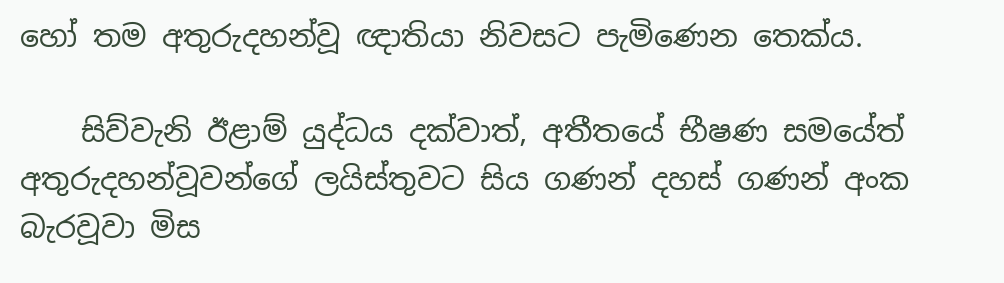හෝ තම අතුරුදහන්වූ ඥාතියා නිවසට පැමිණෙන තෙක්ය.

    සිව්වැනි ඊළාම් යුද්ධය දක්වාත්, අතීතයේ භීෂණ සමයේත් අතුරුදහන්වූවන්ගේ ලයිස්තුවට සිය ගණන් දහස් ගණන් අංක බැරවූවා මිස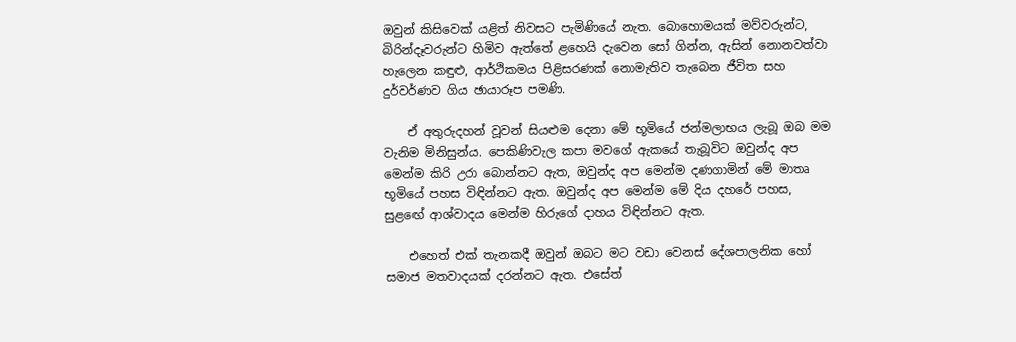ඔවුන් කිසිවෙක් යළිත් නිවසට පැමිණියේ නැත. බොහොමයක් මව්වරුන්ට, බිරින්දෑවරුන්ට හිමිව ඇත්තේ ළහෙයි දැවෙන සෝ ගින්න, ඇසින් නොනවත්වා හැලෙන කඳුළු, ආර්ථිකමය පිළිසරණක් නොමැතිව තැබෙන ජීවිත සහ දුර්වර්ණව ගිය ඡායාරූප පමණි.

    ඒ අතුරුදහන් වූවන් සියළුම දෙනා මේ භූමියේ ජන්මලාභය ලැබූ ඔබ මම වැනිම මිනිසුන්ය. පෙකිණිවැල කපා මවගේ ඇකයේ තැබූවිට ඔවුන්ද අප මෙන්ම කිරි උරා බොන්නට ඇත, ඔවුන්ද අප මෙන්ම දණගාමින් මේ මාතෘ භූමියේ පහස විඳින්නට ඇත. ඔවුන්ද අප මෙන්ම මේ දිය දහරේ පහස, සුළඟේ ආශ්වාදය මෙන්ම හිරුගේ දාහය විඳින්නට ඇත.

    එහෙත් එක් තැනකදී ඔවුන් ඔබට මට වඩා වෙනස් දේශපාලනික හෝ සමාජ මතවාදයක් දරන්නට ඇත. එසේත්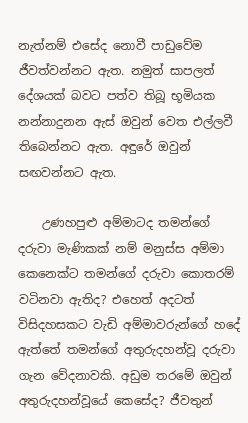නැත්නම් එසේද නොවී පාඩුවේම ජීවත්වන්නට ඇත. නමුත් සාපලත් දේශයක් බවට පත්ව තිබූ භූමියක නන්නාදුනන ඇස් ඔවුන් වෙත එල්ලවී තිබෙන්නට ඇත. අඳුරේ ඔවුන් සඟවන්නට ඇත.

    උණහපුළු අම්මාටද තමන්ගේ දරුවා මැණිකක් නම් මනුස්ස අම්මා කෙනෙක්ට තමන්ගේ දරුවා කොතරම් වටිනවා ඇතිද? එහෙත් අදටත් විසිදහසකට වැඩි අම්මාවරුන්ගේ හදේ ඇත්තේ තමන්ගේ අතුරුදහන්වූ දරුවා ගැන වේදනාවකි. අඩුම තරමේ ඔවුන් අතුරුදහන්වූයේ කෙසේද? ජීවතුන්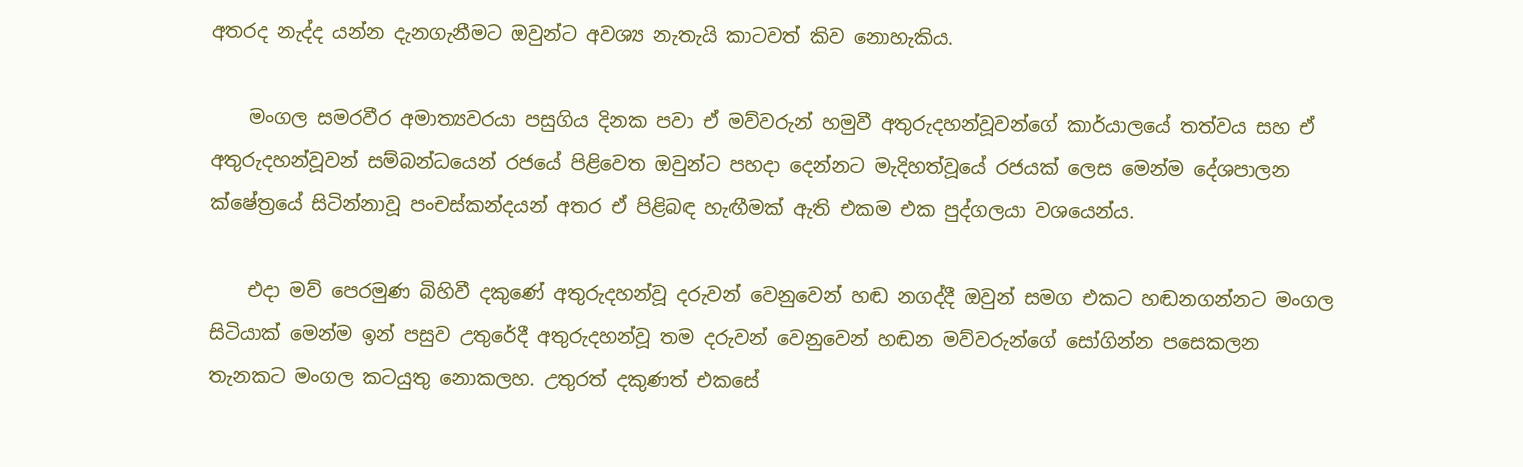අතරද නැද්ද යන්න දැනගැනීමට ඔවුන්ට අවශ්‍ය නැතැයි කාටවත් කිව නොහැකිය.

    මංගල සමරවීර අමාත්‍යවරයා පසුගිය දිනක පවා ඒ මව්වරුන් හමුවී අතුරුදහන්වූවන්ගේ කාර්යාලයේ තත්වය සහ ඒ අතුරුදහන්වූවන් සම්බන්ධයෙන් රජයේ පිළිවෙත ඔවුන්ට පහදා දෙන්නට මැදිහත්වූයේ රජයක් ලෙස මෙන්ම දේශපාලන ක්ෂේත්‍රයේ සිටින්නාවූ පංචස්කන්දයන් අතර ඒ පිළිබඳ හැඟීමක් ඇති එකම එක පුද්ගලයා වශයෙන්ය.

    එදා මව් පෙරමුණ බිහිවී දකුණේ අතුරුදහන්වූ දරුවන් වෙනුවෙන් හඬ නගද්දී ඔවුන් සමග එකට හඬනගන්නට මංගල සිටියාක් මෙන්ම ඉන් පසුව උතුරේදී අතුරුදහන්වූ තම දරුවන් වෙනුවෙන් හඬන මව්වරුන්ගේ සෝගින්න පසෙකලන තැනකට මංගල කටයුතු නොකලහ. උතුරත් දකුණත් එකසේ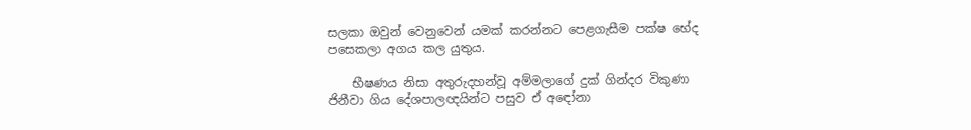සලකා ඔවුන් වෙනුවෙන් යමක් කරන්නට පෙළගැසීම පක්ෂ භේද පසෙකලා අගය කල යුතුය.

    භීෂණය නිසා අතුරුදහන්වූ අම්මලාගේ දුක් ගින්දර විකුණා ජිනීවා ගිය දේශපාලඥයින්ට පසුව ඒ අඳෝනා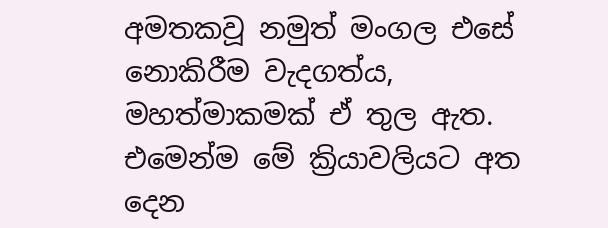අමතකවූ නමුත් මංගල එසේ නොකිරීම වැදගත්ය, මහත්මාකමක් ඒ තුල ඇත. එමෙන්ම මේ ක්‍රියාවලියට අත දෙන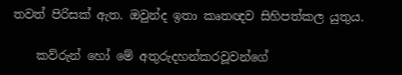තවත් පිරිසක් ඇත. ඔවුන්ද ඉතා කෘතඥව සිහිපත්කල යුතුය.

    කව්රුන් හෝ මේ අතුරුදහන්කරවූවන්ගේ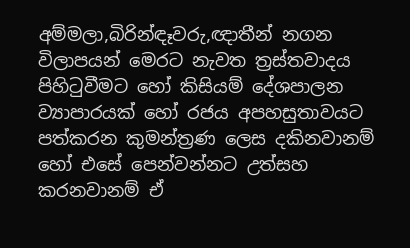අම්මලා,බිරින්ඳෑවරු,ඥාතීන් නගන විලාපයන් මෙරට නැවත ත්‍රස්තවාදය පිහිටුවීමට හෝ කිසියම් දේශපාලන ව්‍යාපාරයක් හෝ රජය අපහසුතාවයට පත්කරන කුමන්ත්‍රණ ලෙස දකිනවානම් හෝ එසේ පෙන්වන්නට උත්සහ කරනවානම් ඒ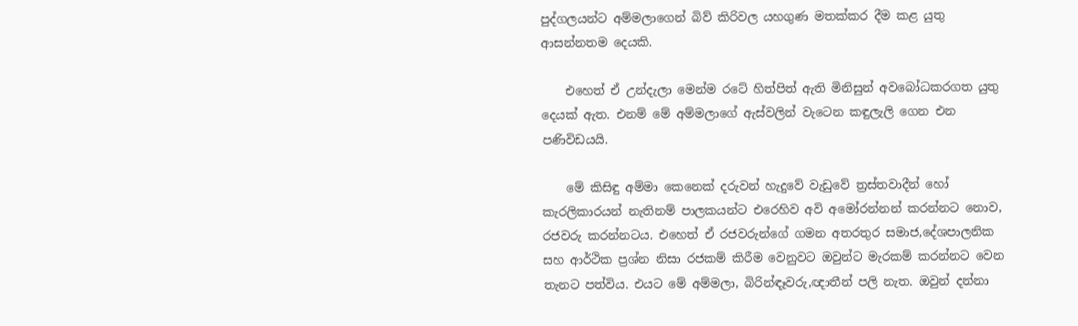පුද්ගලයන්ට අම්මලාගෙන් බිව් කිරිවල යහගුණ මතක්කර දීම කළ යුතු ආසන්නතම දෙයකි.

    එහෙත් ඒ උන්දැලා මෙන්ම රටේ හිත්පිත් ඇති මිනිසුන් අවබෝධකරගත යුතු දෙයක් ඇත. එනම් මේ අම්මලාගේ ඇස්වලින් වැටෙන කඳුලැලි ගෙන එන පණිවිඩයයි.

    මේ කිසිඳු අම්මා කෙනෙක් දරුවන් හැදුවේ වැඩුවේ ත්‍රස්තවාදීන් හෝ කැරලිකාරයන් නැතිනම් පාලකයන්ට එරෙහිව අවි අමෝරන්නන් කරන්නට නොව, රජවරු කරන්නටය. එහෙත් ඒ රජවරුන්ගේ ගමන අතරතුර සමාජ,දේශපාලනික සහ ආර්ථික ප්‍රශ්න නිසා රජකම් කිරීම වෙනුවට ඔවුන්ට මැරකම් කරන්නට වෙන තැනට පත්විය. එයට මේ අම්මලා, බිරින්ඳෑවරු,ඥාතීන් පලි නැත. ඔවුන් දන්නා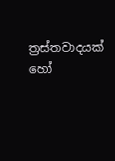ත්‍රස්තවාදයක් හෝ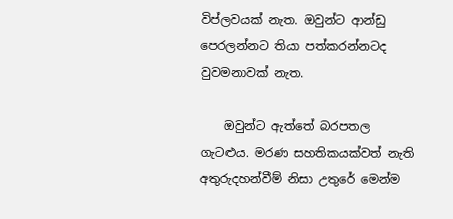විප්ලවයක් නැත. ඔවුන්ට ආන්ඩු පෙරලන්නට තියා පත්කරන්නටද වුවමනාවක් නැත.

    ඔවුන්ට ඇත්තේ බරපතල ගැටළුය. මරණ සහතිකයක්වත් නැති අතුරුදහන්වීම් නිසා උතුරේ මෙන්ම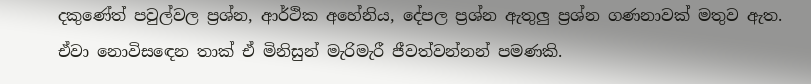දකුණේත් පවුල්වල ප්‍රශ්න, ආර්ථික අහේනිය, දේපල ප්‍රශ්න ඇතුලු ප්‍රශ්න ගණනාවක් මතුව ඇත. ඒවා නොවිසඳෙන තාක් ඒ මිනිසුන් මැරිමැරී ජීවත්වන්නන් පමණකි.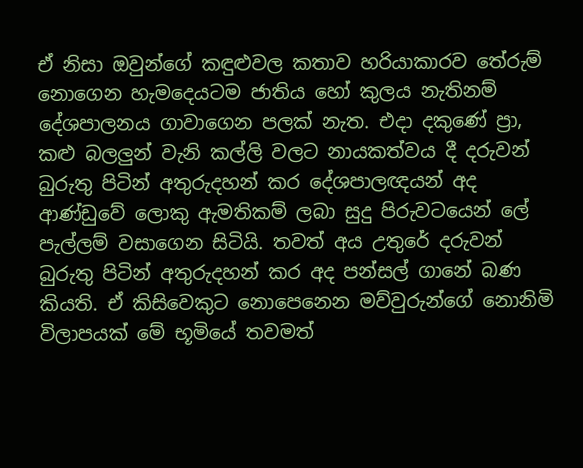ඒ නිසා ඔවුන්ගේ කඳුළුවල කතාව හරියාකාරව තේරුම් නොගෙන හැමදෙයටම ජාතිය හෝ කුලය නැතිනම් දේශපාලනය ගාවාගෙන පලක් නැත. එදා දකුණේ ප්‍රා, කළු බලලුන් වැනි කල්ලි වලට නායකත්වය දී දරුවන් බුරුතු පිටින් අතුරුදහන් කර දේශපාලඥයන් අද ආණ්ඩුවේ ලොකු ඇමතිකම් ලබා සුදු පිරුවටයෙන් ලේ පැල්ලම් වසාගෙන සිටියි. තවත් අය උතුරේ දරුවන් බුරුතු පිටින් අතුරුදහන් කර අද පන්සල් ගානේ බණ කියති. ඒ කිසිවෙකුට නොපෙනෙන මව්වුරුන්ගේ නොනිමි විලාපයක් මේ භූමියේ තවමත්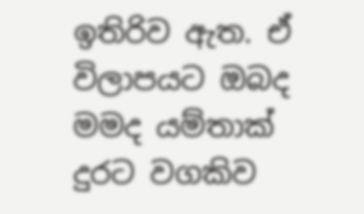ඉතිරිව ඇත. ඒ විලාපයට ඔබද මමද යම්තාක් දුරට වගකිව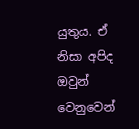යුතුය. ඒ නිසා අපිද ඔවුන් වෙනුවෙන්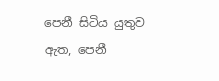පෙනී සිටිය යුතුව ඇත, පෙනී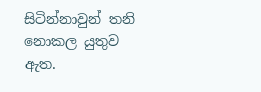සිටින්නාවුන් තනි නොකල යුතුව ඇත.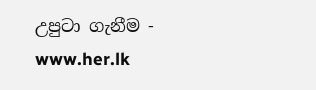උපුටා ගැනීම - www.her.lk